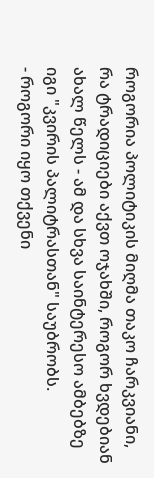როგორია პოლიტიკის მიღმა თაკო ჩარკვიანი, რა ტრადიციები აქვთ ოჯახში, როგორ ხვდებიან ახალ წელს - ამ და სხვა საინტერესო ამბებზე იგი "კვირის პალიტრასთან" საუბრობს.
- როგორი იყო თქვენი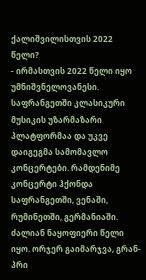ქალიშვილისთვის 2022 წელი?
- ირმასთვის 2022 წელი იყო უმნიშვნელოვანესი. საფრანგეთში კლასიკური მუსიკის უზარმაზარი პლატფორმაა და უკვე დაიგეგმა სამომავლო კონცერტები. რამდენიმე კონცერტი ჰქონდა საფრანგეთში, ვენაში, რუმინეთში, გერმანიაში. ძალიან ნაყოფიერი წელი იყო. ორჯერ გაიმარჯვა, გრან-პრი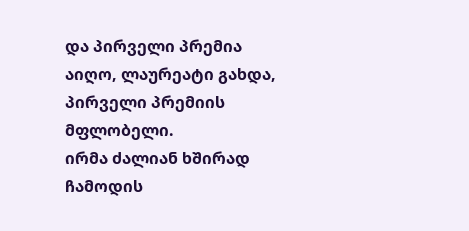და პირველი პრემია აიღო, ლაურეატი გახდა, პირველი პრემიის მფლობელი.
ირმა ძალიან ხშირად ჩამოდის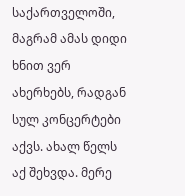საქართველოში, მაგრამ ამას დიდი ხნით ვერ ახერხებს, რადგან სულ კონცერტები აქვს. ახალ წელს აქ შეხვდა. მერე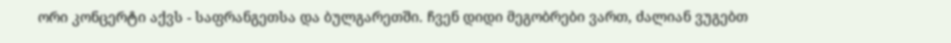ორი კონცერტი აქვს - საფრანგეთსა და ბულგარეთში. ჩვენ დიდი მეგობრები ვართ, ძალიან ვუგებთ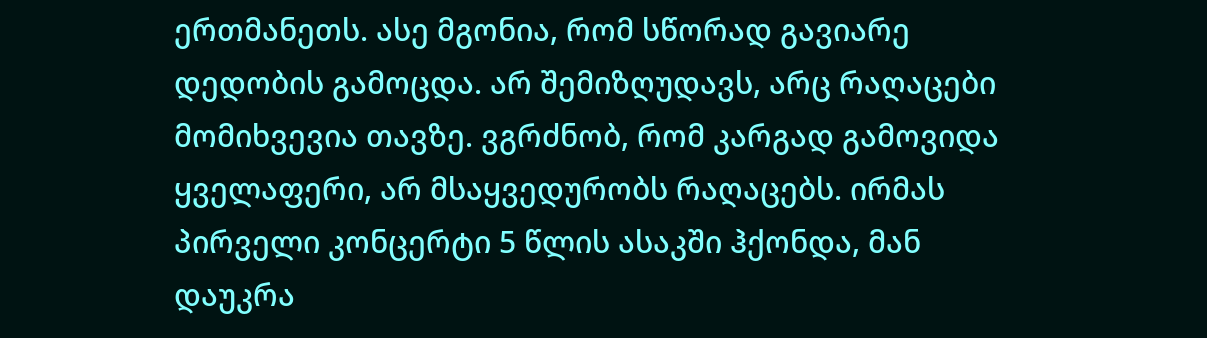ერთმანეთს. ასე მგონია, რომ სწორად გავიარე დედობის გამოცდა. არ შემიზღუდავს, არც რაღაცები მომიხვევია თავზე. ვგრძნობ, რომ კარგად გამოვიდა ყველაფერი, არ მსაყვედურობს რაღაცებს. ირმას პირველი კონცერტი 5 წლის ასაკში ჰქონდა, მან დაუკრა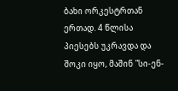ბახი ორკესტრთან ერთად. 4 წლისა პიესებს უკრავდა და შოკი იყო, მაშინ "სი-ენ-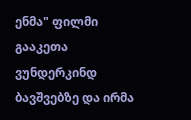ენმა" ფილმი გააკეთა ვუნდერკინდ ბავშვებზე და ირმა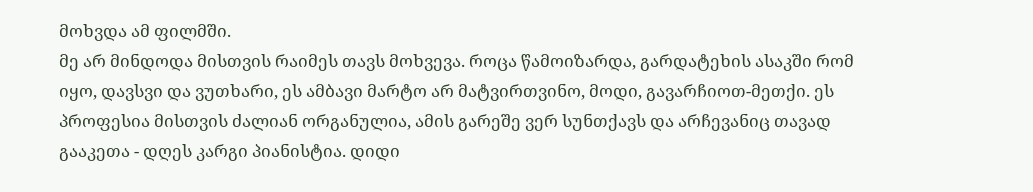მოხვდა ამ ფილმში.
მე არ მინდოდა მისთვის რაიმეს თავს მოხვევა. როცა წამოიზარდა, გარდატეხის ასაკში რომ იყო, დავსვი და ვუთხარი, ეს ამბავი მარტო არ მატვირთვინო, მოდი, გავარჩიოთ-მეთქი. ეს პროფესია მისთვის ძალიან ორგანულია, ამის გარეშე ვერ სუნთქავს და არჩევანიც თავად გააკეთა - დღეს კარგი პიანისტია. დიდი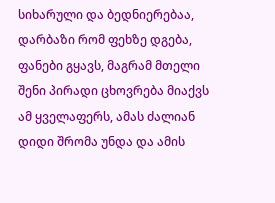სიხარული და ბედნიერებაა, დარბაზი რომ ფეხზე დგება, ფანები გყავს, მაგრამ მთელი შენი პირადი ცხოვრება მიაქვს ამ ყველაფერს, ამას ძალიან დიდი შრომა უნდა და ამის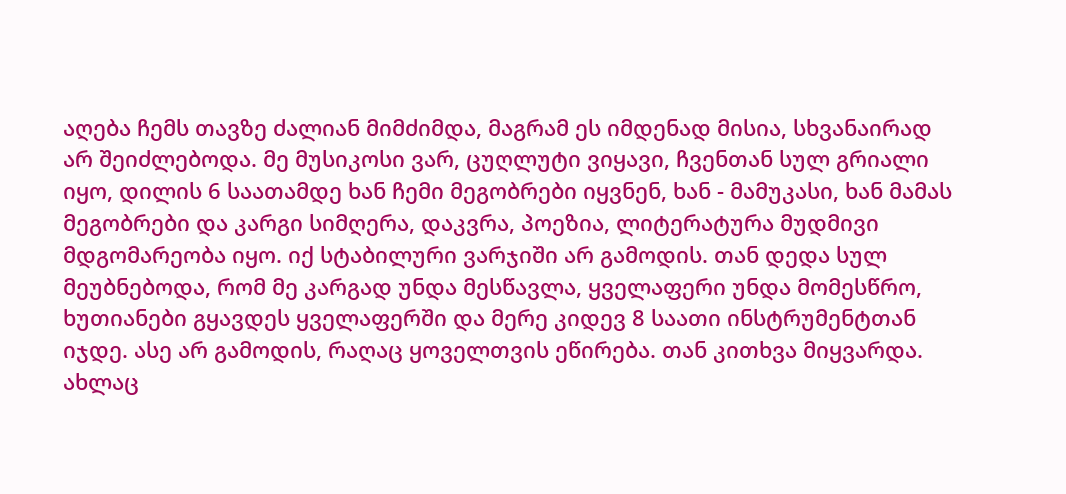აღება ჩემს თავზე ძალიან მიმძიმდა, მაგრამ ეს იმდენად მისია, სხვანაირად არ შეიძლებოდა. მე მუსიკოსი ვარ, ცუღლუტი ვიყავი, ჩვენთან სულ გრიალი იყო, დილის 6 საათამდე ხან ჩემი მეგობრები იყვნენ, ხან - მამუკასი, ხან მამას მეგობრები და კარგი სიმღერა, დაკვრა, პოეზია, ლიტერატურა მუდმივი მდგომარეობა იყო. იქ სტაბილური ვარჯიში არ გამოდის. თან დედა სულ მეუბნებოდა, რომ მე კარგად უნდა მესწავლა, ყველაფერი უნდა მომესწრო, ხუთიანები გყავდეს ყველაფერში და მერე კიდევ 8 საათი ინსტრუმენტთან იჯდე. ასე არ გამოდის, რაღაც ყოველთვის ეწირება. თან კითხვა მიყვარდა. ახლაც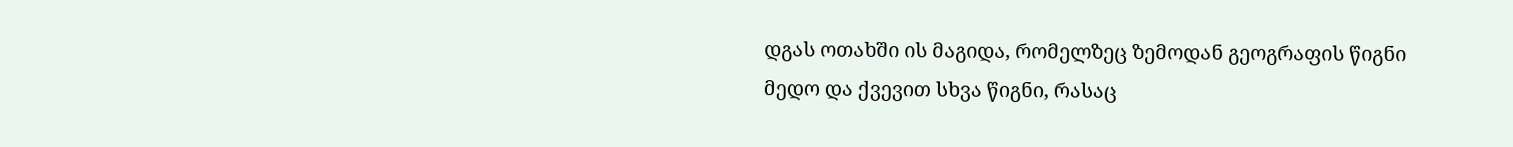დგას ოთახში ის მაგიდა, რომელზეც ზემოდან გეოგრაფის წიგნი მედო და ქვევით სხვა წიგნი, რასაც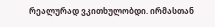რეალურად ვკითხულობდი. ირმასთან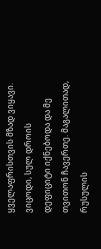ყველაფრისთვის მზად ვიყავი. ვიცოდი, სულ დროის დეფიციტი იქნებოდა და მე თვითონ ჩავერთე. მაგალითად, რუსულის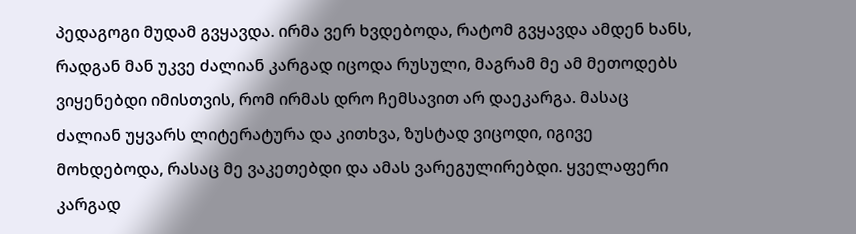პედაგოგი მუდამ გვყავდა. ირმა ვერ ხვდებოდა, რატომ გვყავდა ამდენ ხანს, რადგან მან უკვე ძალიან კარგად იცოდა რუსული, მაგრამ მე ამ მეთოდებს ვიყენებდი იმისთვის, რომ ირმას დრო ჩემსავით არ დაეკარგა. მასაც ძალიან უყვარს ლიტერატურა და კითხვა, ზუსტად ვიცოდი, იგივე მოხდებოდა, რასაც მე ვაკეთებდი და ამას ვარეგულირებდი. ყველაფერი კარგად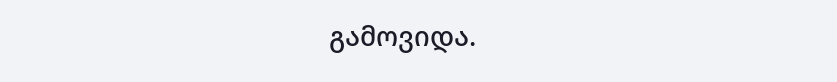გამოვიდა.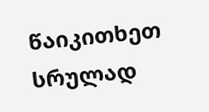წაიკითხეთ სრულად